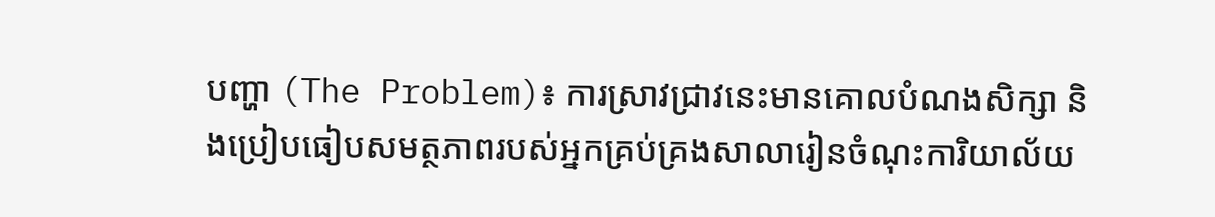បញ្ហា (The Problem)៖ ការស្រាវជ្រាវនេះមានគោលបំណងសិក្សា និងប្រៀបធៀបសមត្ថភាពរបស់អ្នកគ្រប់គ្រងសាលារៀនចំណុះការិយាល័យ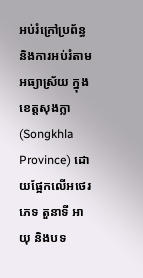អប់រំក្រៅប្រព័ន្ធ និងការអប់រំតាមអធ្យាស្រ័យ ក្នុងខេត្តសុងក្លា (Songkhla Province) ដោយផ្អែកលើអថេរភេទ តួនាទី អាយុ និងបទ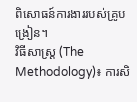ពិសោធន៍ការងាររបស់គ្រូបង្រៀន។
វិធីសាស្ត្រ (The Methodology)៖ ការសិ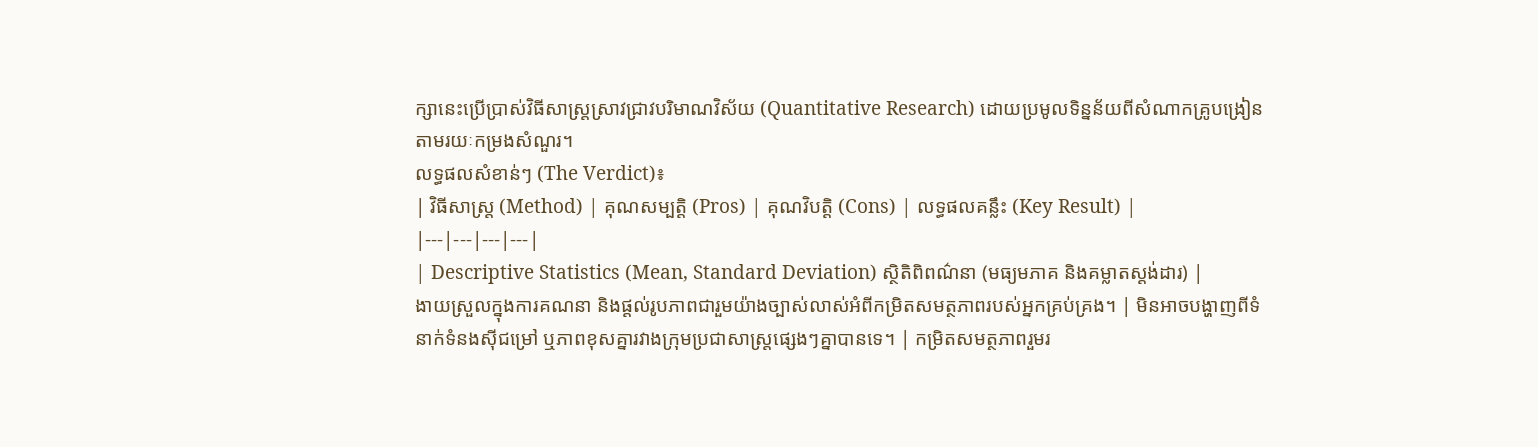ក្សានេះប្រើប្រាស់វិធីសាស្ត្រស្រាវជ្រាវបរិមាណវិស័យ (Quantitative Research) ដោយប្រមូលទិន្នន័យពីសំណាកគ្រូបង្រៀនតាមរយៈកម្រងសំណួរ។
លទ្ធផលសំខាន់ៗ (The Verdict)៖
| វិធីសាស្ត្រ (Method) | គុណសម្បត្តិ (Pros) | គុណវិបត្តិ (Cons) | លទ្ធផលគន្លឹះ (Key Result) |
|---|---|---|---|
| Descriptive Statistics (Mean, Standard Deviation) ស្ថិតិពិពណ៌នា (មធ្យមភាគ និងគម្លាតស្តង់ដារ) |
ងាយស្រួលក្នុងការគណនា និងផ្តល់រូបភាពជារួមយ៉ាងច្បាស់លាស់អំពីកម្រិតសមត្ថភាពរបស់អ្នកគ្រប់គ្រង។ | មិនអាចបង្ហាញពីទំនាក់ទំនងស៊ីជម្រៅ ឬភាពខុសគ្នារវាងក្រុមប្រជាសាស្ត្រផ្សេងៗគ្នាបានទេ។ | កម្រិតសមត្ថភាពរួមរ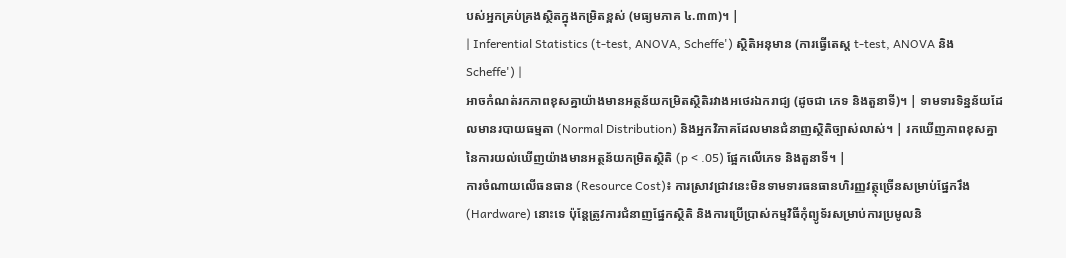បស់អ្នកគ្រប់គ្រងស្ថិតក្នុងកម្រិតខ្ពស់ (មធ្យមភាគ ៤.៣៣)។ |
| Inferential Statistics (t-test, ANOVA, Scheffe') ស្ថិតិអនុមាន (ការធ្វើតេស្ត t-test, ANOVA និង Scheffe') |
អាចកំណត់រកភាពខុសគ្នាយ៉ាងមានអត្ថន័យកម្រិតស្ថិតិរវាងអថេរឯករាជ្យ (ដូចជា ភេទ និងតួនាទី)។ | ទាមទារទិន្នន័យដែលមានរបាយធម្មតា (Normal Distribution) និងអ្នកវិភាគដែលមានជំនាញស្ថិតិច្បាស់លាស់។ | រកឃើញភាពខុសគ្នានៃការយល់ឃើញយ៉ាងមានអត្ថន័យកម្រិតស្ថិតិ (p < .05) ផ្អែកលើភេទ និងតួនាទី។ |
ការចំណាយលើធនធាន (Resource Cost)៖ ការស្រាវជ្រាវនេះមិនទាមទារធនធានហិរញ្ញវត្ថុច្រើនសម្រាប់ផ្នែករឹង (Hardware) នោះទេ ប៉ុន្តែត្រូវការជំនាញផ្នែកស្ថិតិ និងការប្រើប្រាស់កម្មវិធីកុំព្យូទ័រសម្រាប់ការប្រមូលនិ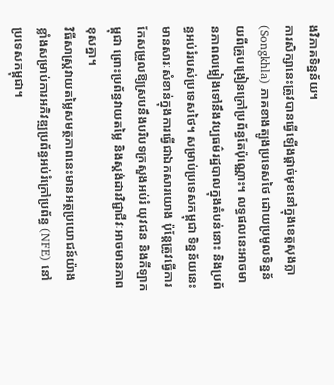ងវិភាគទិន្នន័យ។
ការសិក្សានេះត្រូវបានធ្វើឡើងផ្តាច់មុខនៅក្នុងខេត្តសុងក្លា (Songkhla) ភាគខាងត្បូងប្រទេសថៃ ដោយប្រមូលទិន្នន័យពីគ្រូបង្រៀនក្រៅប្រព័ន្ធតែប៉ុណ្ណោះ។ លទ្ធផលនេះអាចមានភាពលម្អៀងទៅនឹងវប្បធម៌រដ្ឋបាលក្នុងតំបន់នោះ និងប្រព័ន្ធអប់រំរបស់ប្រទេសថៃ។ សម្រាប់ប្រទេសកម្ពុជា ទិន្នន័យនេះមានសារៈសំខាន់ក្នុងការធ្វើជាឯកសារយោង ប៉ុន្តែត្រូវធ្វើការកែសម្រួលឱ្យស្របនឹងបរិបទក្រសួងអប់រំ យុវជន និងកីឡាកម្ពុជា ព្រោះប្រព័ន្ធវាយតម្លៃ និងស្តង់ដារវិជ្ជាជីវៈអាចមានភាពខុសគ្នា។
វិធីសាស្ត្រវាយតម្លៃសមត្ថភាពនេះមានអត្ថប្រយោជន៍យ៉ាងខ្លាំងសម្រាប់ការអភិវឌ្ឍប្រព័ន្ធអប់រំក្រៅប្រព័ន្ធ (NFE) នៅប្រទេសកម្ពុជា។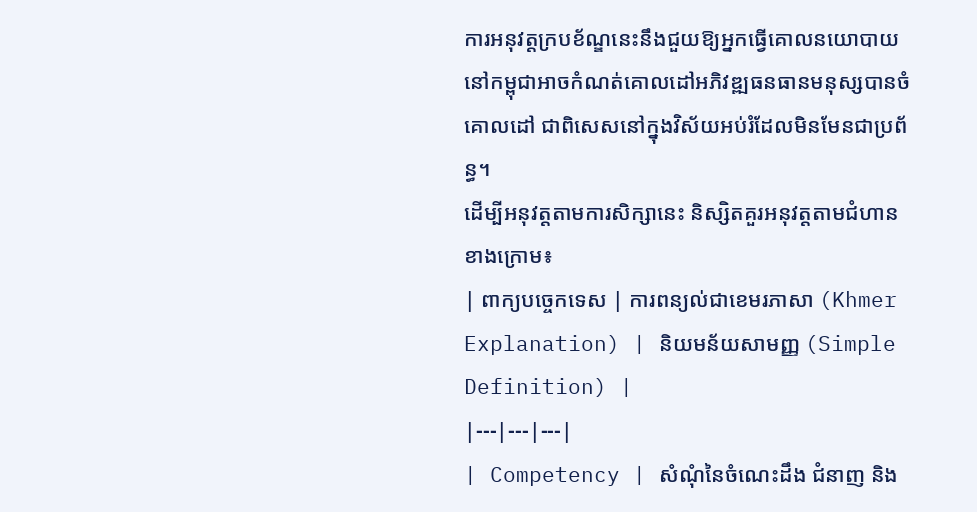ការអនុវត្តក្របខ័ណ្ឌនេះនឹងជួយឱ្យអ្នកធ្វើគោលនយោបាយនៅកម្ពុជាអាចកំណត់គោលដៅអភិវឌ្ឍធនធានមនុស្សបានចំគោលដៅ ជាពិសេសនៅក្នុងវិស័យអប់រំដែលមិនមែនជាប្រព័ន្ធ។
ដើម្បីអនុវត្តតាមការសិក្សានេះ និស្សិតគួរអនុវត្តតាមជំហានខាងក្រោម៖
| ពាក្យបច្ចេកទេស | ការពន្យល់ជាខេមរភាសា (Khmer Explanation) | និយមន័យសាមញ្ញ (Simple Definition) |
|---|---|---|
| Competency | សំណុំនៃចំណេះដឹង ជំនាញ និង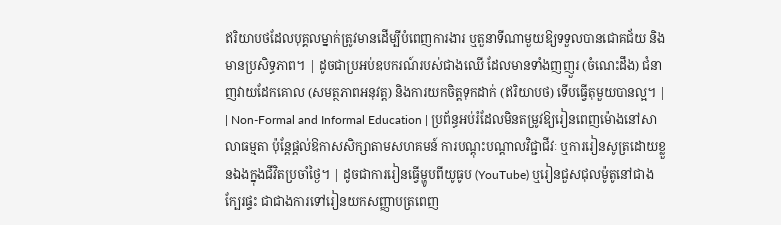ឥរិយាបថដែលបុគ្គលម្នាក់ត្រូវមានដើម្បីបំពេញការងារ ឬតួនាទីណាមួយឱ្យទទួលបានជោគជ័យ និងមានប្រសិទ្ធភាព។ | ដូចជាប្រអប់ឧបករណ៍របស់ជាងឈើ ដែលមានទាំងញញួរ (ចំណេះដឹង) ជំនាញវាយដែកគោល (សមត្ថភាពអនុវត្ត) និងការយកចិត្តទុកដាក់ (ឥរិយាបថ) ទើបធ្វើតុមួយបានល្អ។ |
| Non-Formal and Informal Education | ប្រព័ន្ធអប់រំដែលមិនតម្រូវឱ្យរៀនពេញម៉ោងនៅសាលាធម្មតា ប៉ុន្តែផ្តល់ឱកាសសិក្សាតាមសហគមន៍ ការបណ្តុះបណ្តាលវិជ្ជាជីវៈ ឬការរៀនសូត្រដោយខ្លួនឯងក្នុងជីវិតប្រចាំថ្ងៃ។ | ដូចជាការរៀនធ្វើម្ហូបពីយូធូប (YouTube) ឬរៀនជួសជុលម៉ូតូនៅជាងក្បែរផ្ទះ ជាជាងការទៅរៀនយកសញ្ញាបត្រពេញ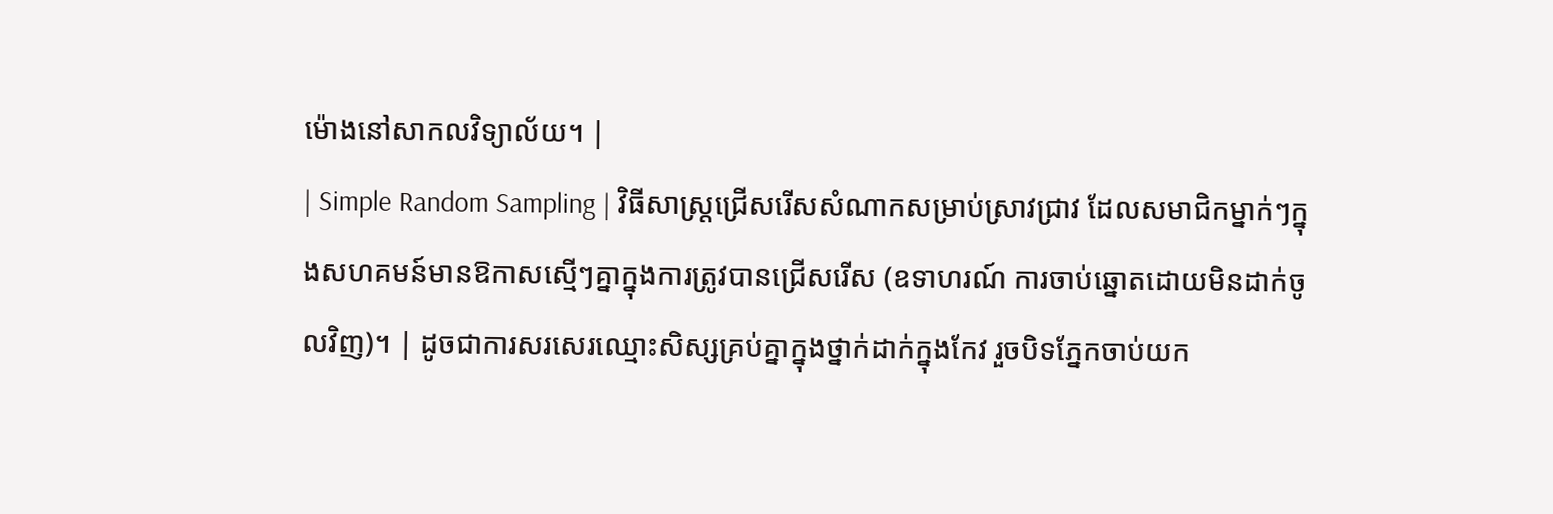ម៉ោងនៅសាកលវិទ្យាល័យ។ |
| Simple Random Sampling | វិធីសាស្ត្រជ្រើសរើសសំណាកសម្រាប់ស្រាវជ្រាវ ដែលសមាជិកម្នាក់ៗក្នុងសហគមន៍មានឱកាសស្មើៗគ្នាក្នុងការត្រូវបានជ្រើសរើស (ឧទាហរណ៍ ការចាប់ឆ្នោតដោយមិនដាក់ចូលវិញ)។ | ដូចជាការសរសេរឈ្មោះសិស្សគ្រប់គ្នាក្នុងថ្នាក់ដាក់ក្នុងកែវ រួចបិទភ្នែកចាប់យក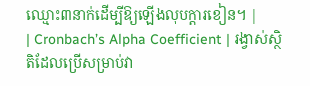ឈ្មោះ៣នាក់ដើម្បីឱ្យឡើងលុបក្តារខៀន។ |
| Cronbach’s Alpha Coefficient | រង្វាស់ស្ថិតិដែលប្រើសម្រាប់វា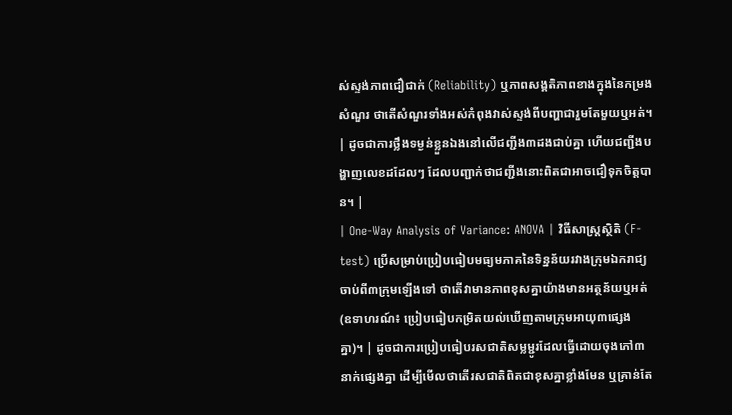ស់ស្ទង់ភាពជឿជាក់ (Reliability) ឬភាពសង្គតិភាពខាងក្នុងនៃកម្រងសំណួរ ថាតើសំណួរទាំងអស់កំពុងវាស់ស្ទង់ពីបញ្ហាជារួមតែមួយឬអត់។ | ដូចជាការថ្លឹងទម្ងន់ខ្លួនឯងនៅលើជញ្ជីង៣ដងជាប់គ្នា ហើយជញ្ជីងបង្ហាញលេខដដែលៗ ដែលបញ្ជាក់ថាជញ្ជីងនោះពិតជាអាចជឿទុកចិត្តបាន។ |
| One-Way Analysis of Variance: ANOVA | វិធីសាស្ត្រស្ថិតិ (F-test) ប្រើសម្រាប់ប្រៀបធៀបមធ្យមភាគនៃទិន្នន័យរវាងក្រុមឯករាជ្យចាប់ពី៣ក្រុមឡើងទៅ ថាតើវាមានភាពខុសគ្នាយ៉ាងមានអត្ថន័យឬអត់ (ឧទាហរណ៍៖ ប្រៀបធៀបកម្រិតយល់ឃើញតាមក្រុមអាយុ៣ផ្សេងគ្នា)។ | ដូចជាការប្រៀបធៀបរសជាតិសម្លម្ជូរដែលធ្វើដោយចុងភៅ៣នាក់ផ្សេងគ្នា ដើម្បីមើលថាតើរសជាតិពិតជាខុសគ្នាខ្លាំងមែន ឬគ្រាន់តែ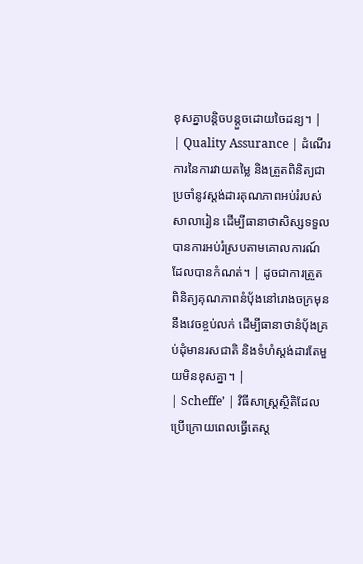ខុសគ្នាបន្តិចបន្តួចដោយចៃដន្យ។ |
| Quality Assurance | ដំណើរការនៃការវាយតម្លៃ និងត្រួតពិនិត្យជាប្រចាំនូវស្តង់ដារគុណភាពអប់រំរបស់សាលារៀន ដើម្បីធានាថាសិស្សទទួលបានការអប់រំស្របតាមគោលការណ៍ដែលបានកំណត់។ | ដូចជាការត្រួតពិនិត្យគុណភាពនំប៉័ងនៅរោងចក្រមុននឹងវេចខ្ចប់លក់ ដើម្បីធានាថានំប៉័ងគ្រប់ដុំមានរសជាតិ និងទំហំស្តង់ដារតែមួយមិនខុសគ្នា។ |
| Scheffe’ | វិធីសាស្ត្រស្ថិតិដែលប្រើក្រោយពេលធ្វើតេស្ត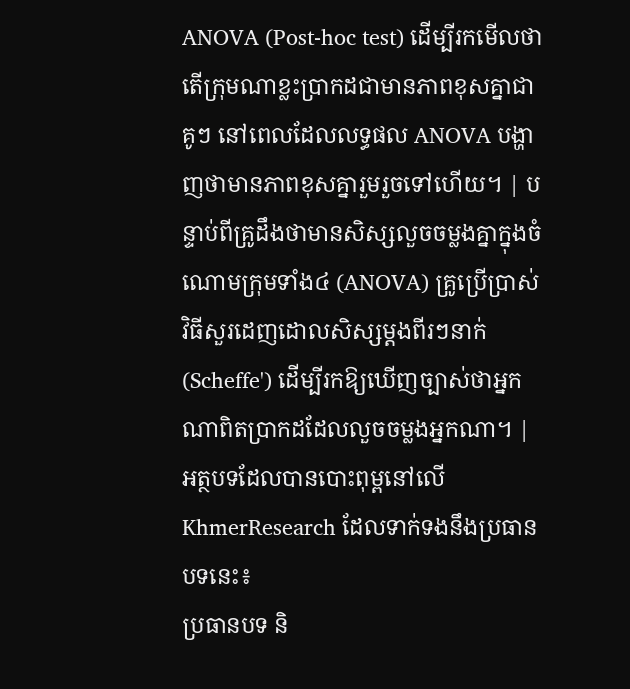ANOVA (Post-hoc test) ដើម្បីរកមើលថាតើក្រុមណាខ្លះប្រាកដជាមានភាពខុសគ្នាជាគូៗ នៅពេលដែលលទ្ធផល ANOVA បង្ហាញថាមានភាពខុសគ្នារួមរួចទៅហើយ។ | បន្ទាប់ពីគ្រូដឹងថាមានសិស្សលួចចម្លងគ្នាក្នុងចំណោមក្រុមទាំង៤ (ANOVA) គ្រូប្រើប្រាស់វិធីសួរដេញដោលសិស្សម្តងពីរៗនាក់ (Scheffe') ដើម្បីរកឱ្យឃើញច្បាស់ថាអ្នកណាពិតប្រាកដដែលលួចចម្លងអ្នកណា។ |
អត្ថបទដែលបានបោះពុម្ពនៅលើ KhmerResearch ដែលទាក់ទងនឹងប្រធានបទនេះ៖
ប្រធានបទ និ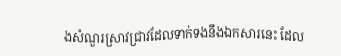ងសំណួរស្រាវជ្រាវដែលទាក់ទងនឹងឯកសារនេះ ដែល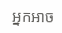អ្នកអាច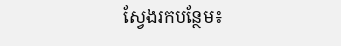ស្វែងរកបន្ថែម៖